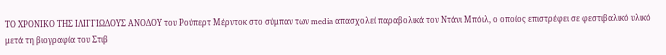ΤΟ ΧΡΟΝΙΚΟ ΤΗΣ ΙΛΙΓΓΙΩΔΟΥΣ ΑΝΟΔΟΥ του Ρούπερτ Μέρντοκ στο σύμπαν των media απασχολεί παραβολικά τον Ντάνι Μπόιλ, ο οποίος επιστρέφει σε φεστιβαλικό υλικό μετά τη βιογραφία του Στιβ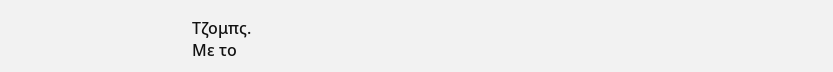Τζομπς.
Με το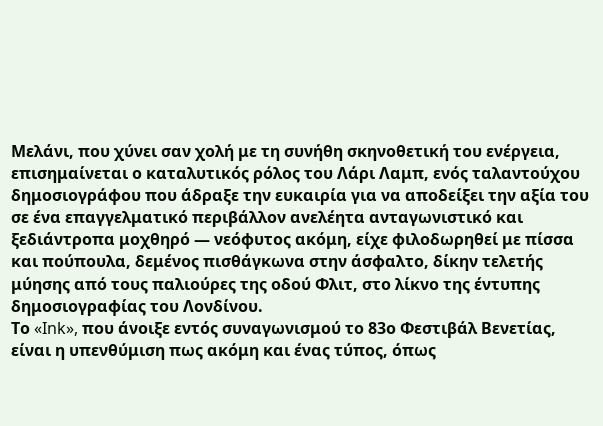Μελάνι, που χύνει σαν χολή με τη συνήθη σκηνοθετική του ενέργεια, επισημαίνεται ο καταλυτικός ρόλος του Λάρι Λαμπ, ενός ταλαντούχου δημοσιογράφου που άδραξε την ευκαιρία για να αποδείξει την αξία του σε ένα επαγγελματικό περιβάλλον ανελέητα ανταγωνιστικό και ξεδιάντροπα μοχθηρό — νεόφυτος ακόμη, είχε φιλοδωρηθεί με πίσσα και πούπουλα, δεμένος πισθάγκωνα στην άσφαλτο, δίκην τελετής μύησης από τους παλιούρες της οδού Φλιτ, στο λίκνο της έντυπης δημοσιογραφίας του Λονδίνου.
Το «Ink», που άνοιξε εντός συναγωνισμού το 83ο Φεστιβάλ Βενετίας, είναι η υπενθύμιση πως ακόμη και ένας τύπος, όπως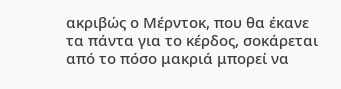ακριβώς ο Μέρντοκ, που θα έκανε τα πάντα για το κέρδος, σοκάρεται από το πόσο μακριά μπορεί να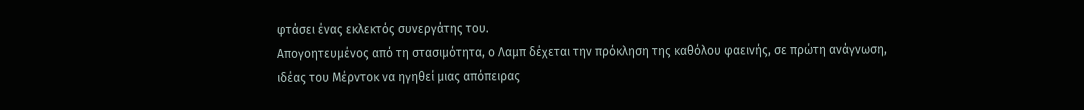φτάσει ένας εκλεκτός συνεργάτης του.
Απογοητευμένος από τη στασιμότητα, ο Λαμπ δέχεται την πρόκληση της καθόλου φαεινής, σε πρώτη ανάγνωση, ιδέας του Μέρντοκ να ηγηθεί μιας απόπειρας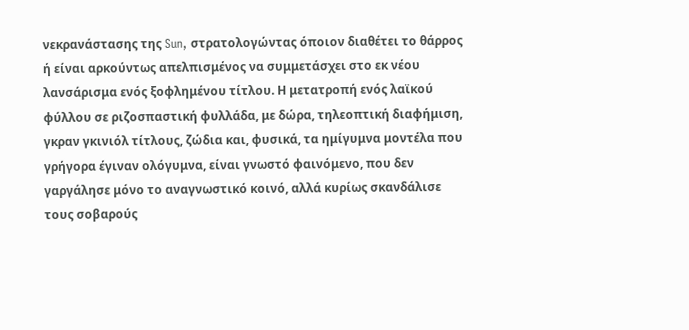νεκρανάστασης της Sun, στρατολογώντας όποιον διαθέτει το θάρρος ή είναι αρκούντως απελπισμένος να συμμετάσχει στο εκ νέου λανσάρισμα ενός ξοφλημένου τίτλου. Η μετατροπή ενός λαϊκού φύλλου σε ριζοσπαστική φυλλάδα, με δώρα, τηλεοπτική διαφήμιση, γκραν γκινιόλ τίτλους, ζώδια και, φυσικά, τα ημίγυμνα μοντέλα που γρήγορα έγιναν ολόγυμνα, είναι γνωστό φαινόμενο, που δεν γαργάλησε μόνο το αναγνωστικό κοινό, αλλά κυρίως σκανδάλισε τους σοβαρούς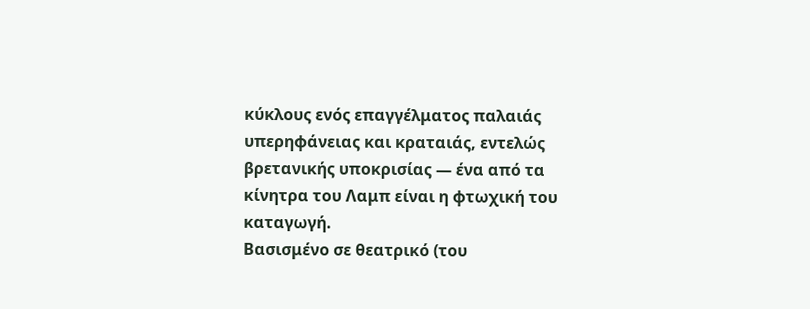κύκλους ενός επαγγέλματος παλαιάς υπερηφάνειας και κραταιάς, εντελώς βρετανικής υποκρισίας — ένα από τα κίνητρα του Λαμπ είναι η φτωχική του καταγωγή.
Βασισμένο σε θεατρικό (του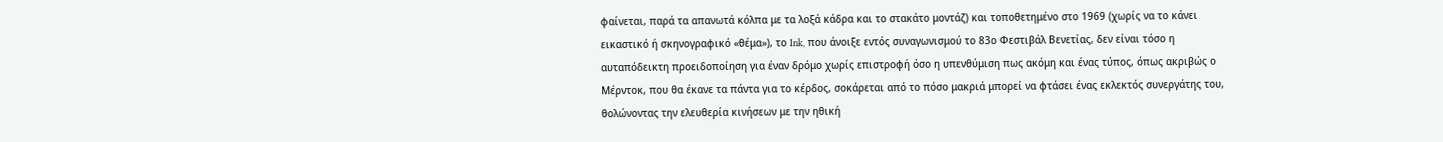φαίνεται, παρά τα απανωτά κόλπα με τα λοξά κάδρα και το στακάτο μοντάζ) και τοποθετημένο στο 1969 (χωρίς να το κάνει εικαστικό ή σκηνογραφικό «θέμα»), το Ink, που άνοιξε εντός συναγωνισμού το 83ο Φεστιβάλ Βενετίας, δεν είναι τόσο η αυταπόδεικτη προειδοποίηση για έναν δρόμο χωρίς επιστροφή όσο η υπενθύμιση πως ακόμη και ένας τύπος, όπως ακριβώς ο Μέρντοκ, που θα έκανε τα πάντα για το κέρδος, σοκάρεται από το πόσο μακριά μπορεί να φτάσει ένας εκλεκτός συνεργάτης του, θολώνοντας την ελευθερία κινήσεων με την ηθική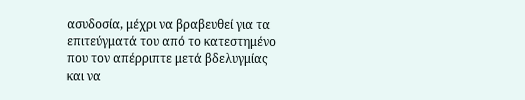ασυδοσία, μέχρι να βραβευθεί για τα επιτεύγματά του από το κατεστημένο που τον απέρριπτε μετά βδελυγμίας και να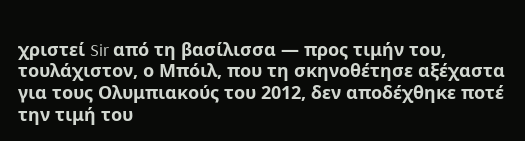χριστεί Sir από τη βασίλισσα — προς τιμήν του, τουλάχιστον, ο Μπόιλ, που τη σκηνοθέτησε αξέχαστα για τους Ολυμπιακούς του 2012, δεν αποδέχθηκε ποτέ την τιμή του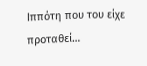Ιππότη που του είχε προταθεί…